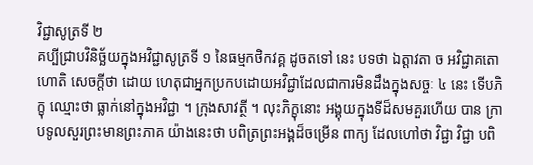វិជ្ជាសូត្រទី ២
គប្បីជ្រាបវិនិច្ឆ័យក្នុងអវិជ្ជាសូត្រទី ១ នៃធម្មកថិកវគ្គ ដូចតទៅ នេះ បទថា ឯត្តាវតា ច អវិជ្ជាគតោ ហោតិ សេចក្តីថា ដោយ ហេតុជាអ្នកប្រកបដោយអវិជ្ជាដែលជាការមិនដឹងក្នុងសច្ចៈ ៤ នេះ ទើបភិក្ខុ ឈ្មោះថា ធ្លាក់នៅក្នុងអវិជ្ជា ។ ក្រុងសាវត្ថី ។ លុះភិក្ខុនោះ អង្គុយក្នុងទីដ៏សមគួរហើយ បាន ក្រាបទូលសួរព្រះមានព្រះភាគ យ៉ាងនេះថា បពិត្រព្រះអង្គដ៏ចម្រើន ពាក្យ ដែលហៅថា វិជ្ជា វិជ្ជា បពិ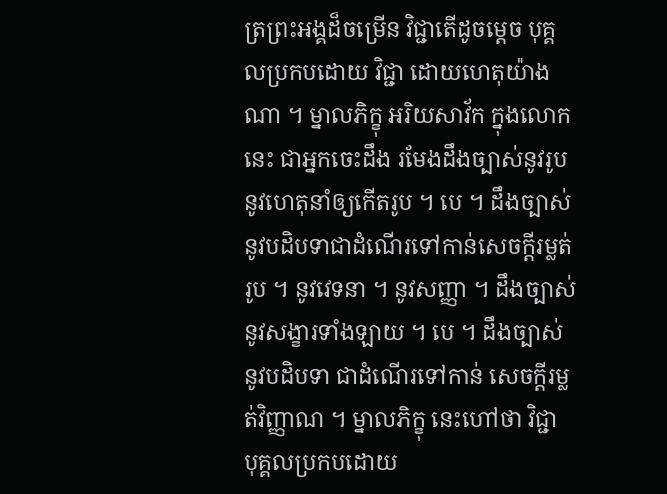ត្រព្រះអង្គដ៏ចម្រើន វិជ្ជាតើដូចម្តេច បុគ្គលប្រកបដោយ វិជ្ជា ដោយហេតុយ៉ាងណា ។ ម្នាលភិក្ខុ អរិយសាវ័ក ក្នុងលោកនេះ ជាអ្នកចេះដឹង រមែងដឹងច្បាស់នូវរូប នូវហេតុនាំឲ្យកើតរូប ។ បេ ។ ដឹងច្បាស់ នូវបដិបទាជាដំណើរទៅកាន់សេចក្តីរម្លត់រូប ។ នូវវេទនា ។ នូវសញ្ញា ។ ដឹងច្បាស់នូវសង្ខារទាំងឡាយ ។ បេ ។ ដឹងច្បាស់នូវបដិបទា ជាដំណើរទៅកាន់ សេចក្តីរម្លត់វិញ្ញាណ ។ ម្នាលភិក្ខុ នេះហៅថា វិជ្ជា បុគ្គលប្រកបដោយ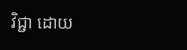វិជ្ជា ដោយ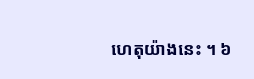ហេតុយ៉ាងនេះ ។ ៦